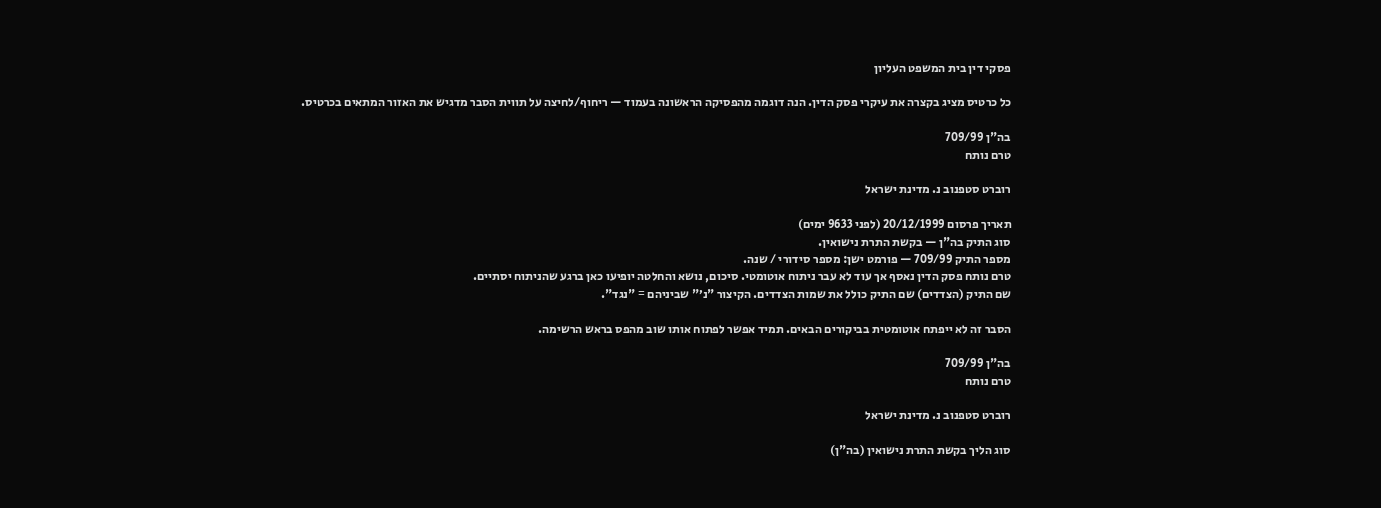פסקי דין בית המשפט העליון

כל כרטיס מציג בקצרה את עיקרי פסק הדין. הנה דוגמה מהפסיקה הראשונה בעמוד — ריחוף/לחיצה על תווית הסבר מדגיש את האזור המתאים בכרטיס.

בה"ן 709/99
טרם נותח

רוברט סטפנוב נ. מדינת ישראל

תאריך פרסום 20/12/1999 (לפני 9633 ימים)
סוג התיק בה"ן — בקשת התרת נישואין.
מספר התיק 709/99 — פורמט ישן: מספר סידורי / שנה.
טרם נותח פסק הדין נאסף אך עוד לא עבר ניתוח אוטומטי. סיכום, נושא והחלטה יופיעו כאן ברגע שהניתוח יסתיים.
שם התיק (הצדדים) שם התיק כולל את שמות הצדדים. הקיצור "נ׳" שביניהם = "נגד".

הסבר זה לא ייפתח אוטומטית בביקורים הבאים. תמיד אפשר לפתוח אותו שוב מהפס בראש הרשימה.

בה"ן 709/99
טרם נותח

רוברט סטפנוב נ. מדינת ישראל

סוג הליך בקשת התרת נישואין (בה"ן)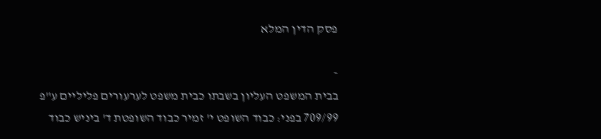פסק הדין המלא

-
בבית המשפט העליון בשבתו כבית משפט לערעורים פליליים ע"פ 709/99 בפני: כבוד השופט י' זמיר כבוד השופטת ד' ביניש כבוד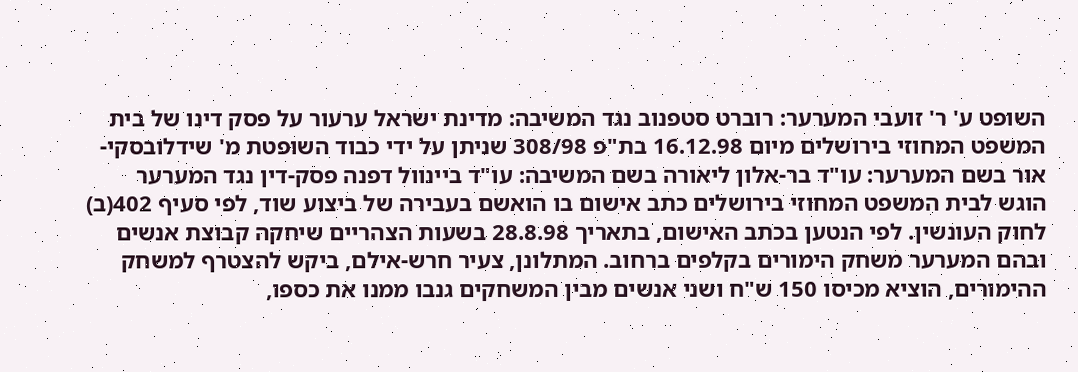השופט ע' ר' זועבי המערער: רוברט סטפנוב נגד המשיבה: מדינת ישראל ערעור על פסק דינו של בית המשפט המחוזי בירושלים מיום 16.12.98 בת"פ 308/98 שניתן על ידי כבוד השופטת מ' שידלובסקי-אור בשם המערער: עו"ד בר-אלון ליאורה בשם המשיבה: עו"ד ביינוול דפנה פסק-דין נגד המערער הוגש לבית המשפט המחוזי בירושלים כתב אישום בו הואשם בעבירה של ביצוע שוד, לפי סעיף 402(ב) לחוק העונשין. לפי הנטען בכתב האישום, בתאריך 28.8.98 בשעות הצהריים שיחקה קבוצת אנשים ובהם המערער משחק הימורים בקלפים ברחוב. המתלונן, צעיר חרש-אילם, ביקש להצטרף למשחק ההימורים, הוציא מכיסו 150 ש"ח ושני אנשים מבין המשחקים גנבו ממנו את כספו,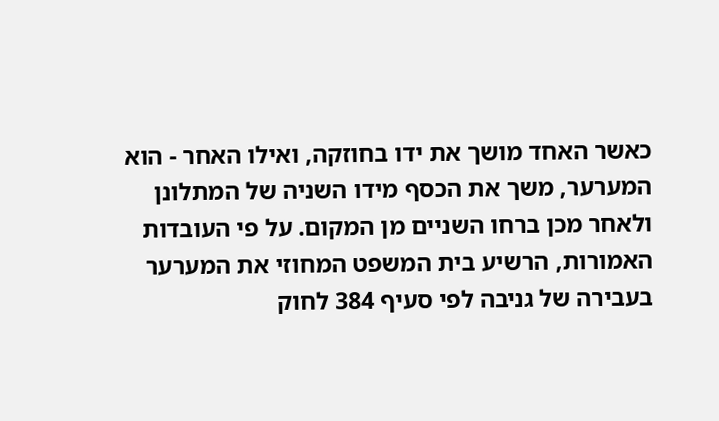כאשר האחד מושך את ידו בחוזקה, ואילו האחר - הוא המערער, משך את הכסף מידו השניה של המתלונן ולאחר מכן ברחו השניים מן המקום. על פי העובדות האמורות, הרשיע בית המשפט המחוזי את המערער בעבירה של גניבה לפי סעיף 384 לחוק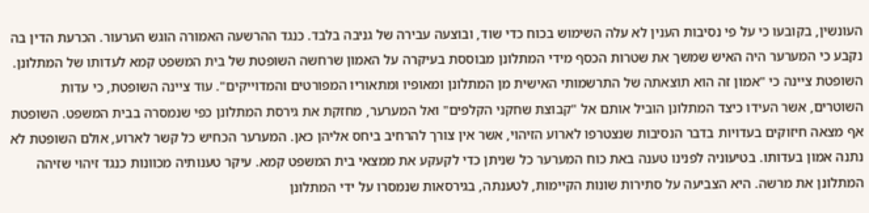העונשין, בקובעו כי על פי נסיבות הענין לא עלה השימוש בכוח כדי שוד, ובוצעה עבירה של גניבה בלבד. כנגד ההרשעה האמורה הוגש הערעור. הכרעת הדין בה נקבע כי המערער היה האיש שמשך את שטרות הכסף מידי המתלונן מבוססת בעיקרה על האמון שרחשה השופטת של בית המשפט קמא לעדותו של המתלונן. השופטת ציינה כי "אמון זה הוא תוצאתה של התרשמותי האישית מן המתלונן ומאופיו ומתאוריו המפורטים והמדוייקים". עוד ציינה השופטת, כי עדות השוטרים, אשר העידו כיצד המתלונן הוביל אותם אל "קבוצת שחקני הקלפים" ואל המערער, מחזקת את גירסת המתלונן כפי שנמסרה בבית המשפט. השופטת אף מצאה חיזוקים בעדויות בדבר הנסיבות שנצטרפו לארוע הזיהוי, אשר אין צורך להרחיב ביחס אליהן כאן. המערער הכחיש כל קשר לארוע, אולם השופטת לא נתנה אמון בעדותו. בטיעוניה לפנינו טענה באת כוח המערער כל שניתן כדי לקעקע את ממצאי בית המשפט קמא. עיקר טענותיה מכוונות כנגד זיהוי שזיהה המתלונן את מרשה. היא הצביעה על סתירות שונות הקיימות, לטענתה, בגירסאות שנמסרו על ידי המתלונן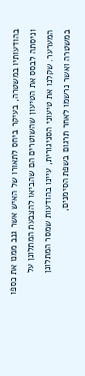בהודעותיו במשטרה, בעיקר ביחס לתאורו של האיש אשר גנב ממנו את כספו וניסתה לבסס את הטיעון שהשוטרים הם שהביאו להצבעת המתלונן על המערער. שקלנו את טיעוני הסניגורית, עיינו בהודעות שמסר המתלונן במשטרה ואשר נרשמו לאחר תרגום בשפת הסימנים,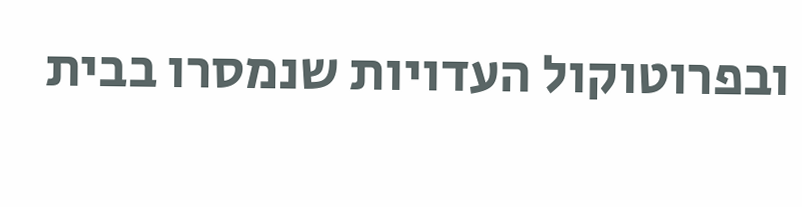ובפרוטוקול העדויות שנמסרו בבית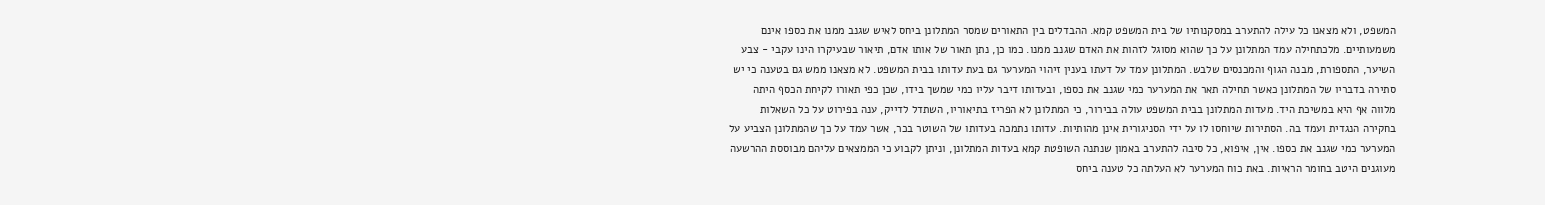המשפט, ולא מצאנו כל עילה להתערב במסקנותיו של בית המשפט קמא. ההבדלים בין התאורים שמסר המתלונן ביחס לאיש שגנב ממנו את כספו אינם משמעותיים. מלכתחילה עמד המתלונן על כך שהוא מסוגל לזהות את האדם שגנב ממנו. כמו כן, נתן תאור של אותו אדם, תיאור שבעיקרו הינו עקבי - צבע השיער, התספורת, מבנה הגוף והמכנסים שלבש. המתלונן עמד על דעתו בענין זיהוי המערער גם בעת עדותו בבית המשפט. לא מצאנו ממש גם בטענה כי יש סתירה בדבריו של המתלונן כאשר תחילה תאר את המערער כמי שגנב את כספו, ובעדותו דיבר עליו כמי שמשך בידו, שכן כפי תאורו לקיחת הכסף היתה מלווה אף היא במשיכת היד. מעדות המתלונן בבית המשפט עולה בבירור, כי המתלונן לא הפריז בתיאוריו, השתדל לדייק, ענה בפירוט על כל השאלות בחקירה הנגדית ועמד בה. הסתירות שיוחסו לו על ידי הסניגורית אינן מהותיות. עדותו נתמכה בעדותו של השוטר בכר, אשר עמד על כך שהמתלונן הצביע על המערער כמי שגנב את כספו. אין, איפוא, כל סיבה להתערב באמון שנתנה השופטת קמא בעדות המתלונן, וניתן לקבוע כי הממצאים עליהם מבוססת ההרשעה מעוגנים היטב בחומר הראיות. באת כוח המערער לא העלתה כל טענה ביחס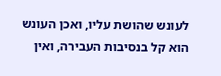לעונש שהושת עליו, ואכן העונש הוא קל בנסיבות העבירה, ואין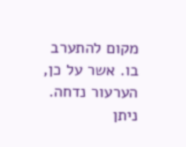מקום להתערב בו. אשר על כן, הערעור נדחה. ניתן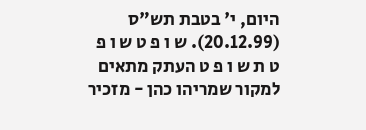היום, י' בטבת תש"ס (20.12.99). ש ו פ ט ש ו פ ט ת ש ו פ ט העתק מתאים למקור שמריהו כהן - מזכיר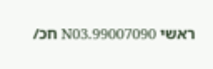ראשי 99007090.N03 חכ/